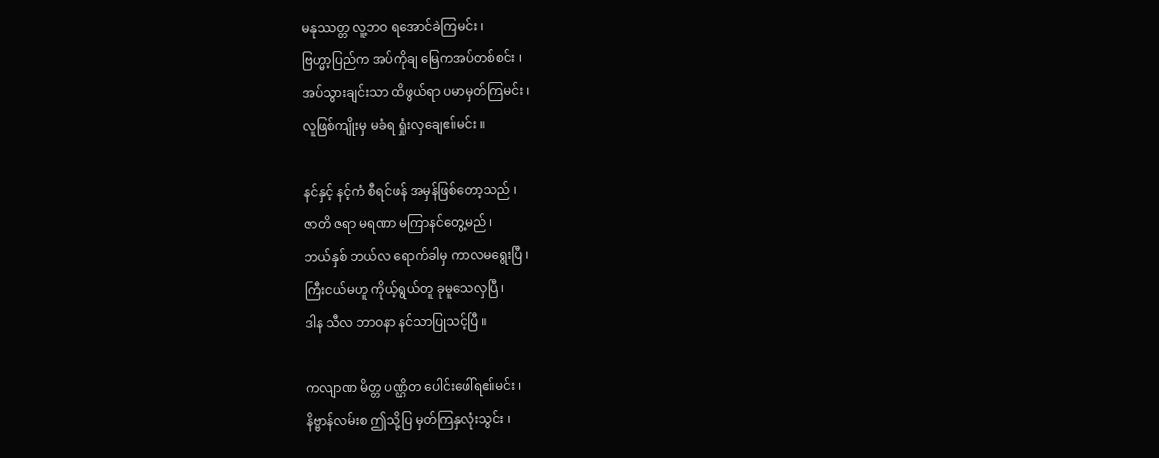မနုဿတ္တ လူ့ဘဝ ရအောင်ခဲကြမင်း ၊
ဗြဟ္မာ့ပြည်က အပ်ကိုချ မြေကအပ်တစ်စင်း ၊
အပ်သွားချင်းသာ ထိဖွယ်ရာ ပမာမှတ်ကြမင်း ၊
လူဖြစ်ကျိုးမှ မခံရ ရှုံးလှချေဧ။်မင်း ။

နင်နှင့် နင့်ကံ စီရင်ဖန် အမှန်ဖြစ်တော့သည် ၊
ဇာတိ ဇရာ မရဏာ မကြာနင်တွေ့မည် ၊
ဘယ်နှစ် ဘယ်လ ရောက်ခါမှ ကာလမရွေးပြီ ၊
ကြီးငယ်မဟူ ကိုယ့်ရွယ်တူ ခုမူသေလှပြီ ၊
ဒါန သီလ ဘာဝနာ နင်သာပြုသင့်ပြီ ။

ကလျာဏ မိတ္တ ပဏ္ဌိတ ပေါင်းဖေါ်ရဧ။်မင်း ၊
နိဗ္ဗာန်လမ်းစ ဤသို့ပြ မှတ်ကြနှလုံးသွင်း ၊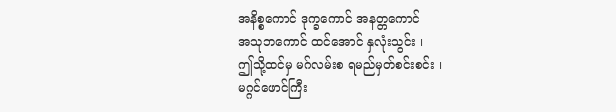အနိစ္စကောင် ဒုက္ခကောင် အနတ္တကောင်
အသုဘကောင် ထင်အောင် နှလုံးသွင်း ၊
ဤသို့ထင်မှ မဂ်လမ်းစ ရမည်မှတ်စင်းစင်း ၊
မဂ္ဂင်ဖောင်ကြီး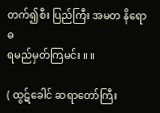တက်၍စီး ပြည်ကြီး အမတ နိရောဓ
ရမည်မှတ်ကြမင်း ။ ။

( ထွဋ်ခေါင် ဆရာတော်ကြီး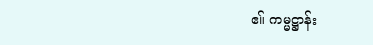ဧ။် ကမ္မဋ္ဌာန်း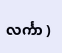လင်္ကာ )